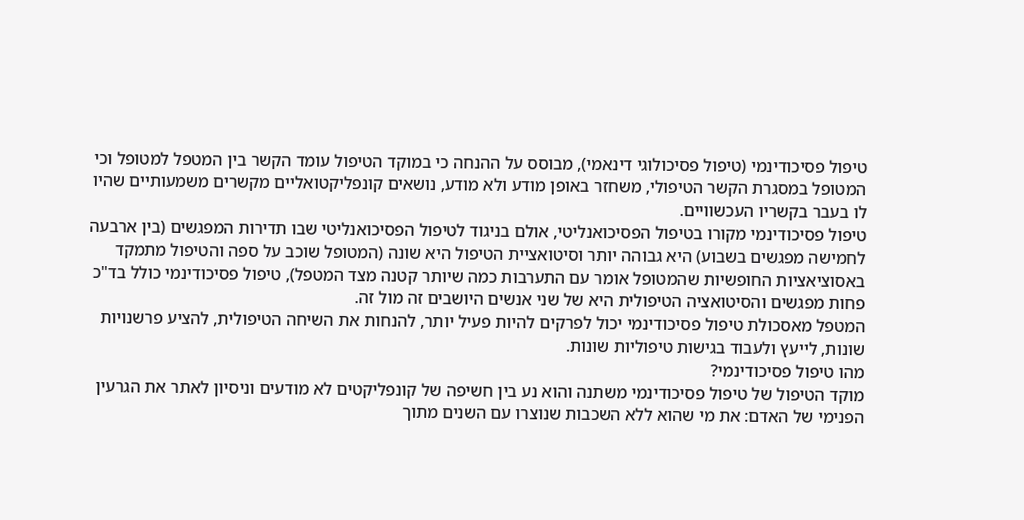טיפול פסיכודינמי (טיפול פסיכולוגי דינאמי), מבוסס על ההנחה כי במוקד הטיפול עומד הקשר בין המטפל למטופל וכי המטופל במסגרת הקשר הטיפולי, משחזר באופן מודע ולא מודע, נושאים קונפליקטואליים מקשרים משמעותיים שהיו לו בעבר בקשריו העכשוויים.
טיפול פסיכודינמי מקורו בטיפול הפסיכואנליטי, אולם בניגוד לטיפול הפסיכואנליטי שבו תדירות המפגשים (בין ארבעה לחמישה מפגשים בשבוע) היא גבוהה יותר וסיטואציית הטיפול היא שונה (המטופל שוכב על ספה והטיפול מתמקד באסוציאציות החופשיות שהמטופל אומר עם התערבות כמה שיותר קטנה מצד המטפל), טיפול פסיכודינמי כולל בד"כ פחות מפגשים והסיטואציה הטיפולית היא של שני אנשים היושבים זה מול זה.
המטפל מאסכולת טיפול פסיכודינמי יכול לפרקים להיות פעיל יותר, להנחות את השיחה הטיפולית, להציע פרשנויות שונות, לייעץ ולעבוד בגישות טיפוליות שונות.
מהו טיפול פסיכודינמי?
מוקד הטיפול של טיפול פסיכודינמי משתנה והוא נע בין חשיפה של קונפליקטים לא מודעים וניסיון לאתר את הגרעין הפנימי של האדם: את מי שהוא ללא השכבות שנוצרו עם השנים מתוך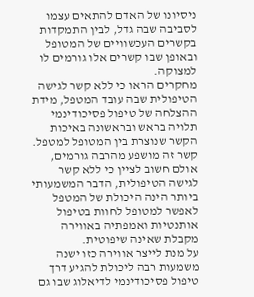ניסיונו של האדם להתאים עצמו לסביבה שבה גדל, לבין התמקדות בקשרים העכשוויים של המטופל ובאופן שבו קשרים אלו גורמים לו למצוקה.
מחקרים הראו כי ללא קשר לגישה הטיפולית שבה עובד המטפל, מידת ההצלחה של טיפול פסיכודינמי תלויה בראש ובראשונה באיכות הקשר שנוצרת בין המטופל למטפל. קשר זה מושפע מהרבה גורמים, אולם חשוב לציין כי ללא קשר לגישה הטיפולית, הדבר המשמעותי ביותר הינה היכולת של המטפל לאפשר למטופל לחוות בטיפול אותנטיות ואמפתיה באווירה מקבלת שאינה שיפוטית.
על מנת לייצר אווירה כזו ישנה משמעות רבה ליכולת להגיע דרך טיפול פסיכודינמי לדיאלוג שבו גם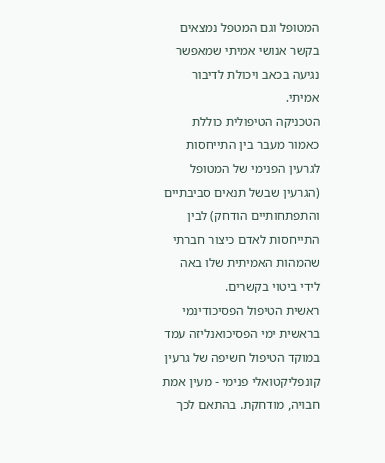המטופל וגם המטפל נמצאים בקשר אנושי אמיתי שמאפשר נגיעה בכאב ויכולת לדיבור אמיתי.
הטכניקה הטיפולית כוללת כאמור מעבר בין התייחסות לגרעין הפנימי של המטופל (הגרעין שבשל תנאים סביבתיים והתפתחותיים הודחק) לבין התייחסות לאדם כיצור חברתי שהמהות האמיתית שלו באה לידי ביטוי בקשרים.
ראשית הטיפול הפסיכודינמי
בראשית ימי הפסיכואנליזה עמד במוקד הטיפול חשיפה של גרעין קונפליקטואלי פנימי - מעין אמת חבויה, מודחקת. בהתאם לכך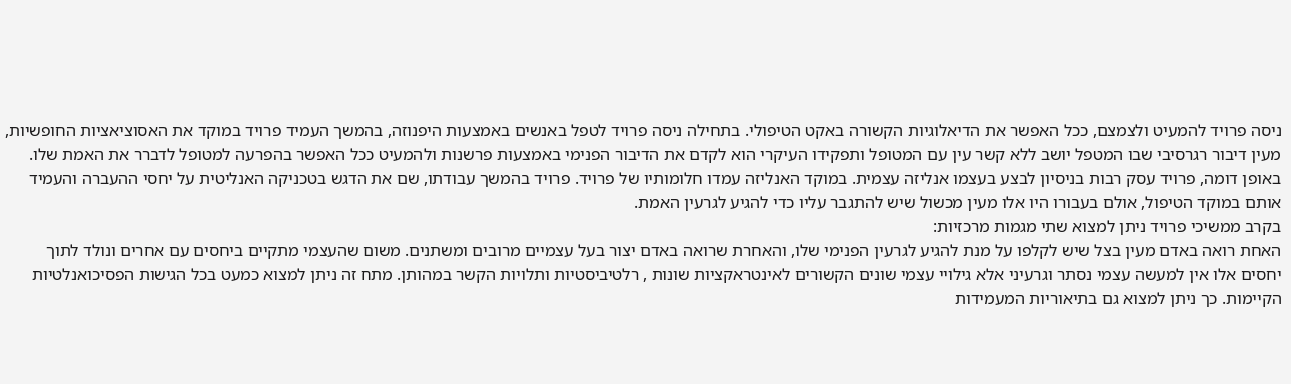ניסה פרויד להמעיט ולצמצם, ככל האפשר את הדיאלוגיות הקשורה באקט הטיפולי. בתחילה ניסה פרויד לטפל באנשים באמצעות היפנוזה, בהמשך העמיד פרויד במוקד את האסוציאציות החופשיות, מעין דיבור רגרסיבי שבו המטפל יושב ללא קשר עין עם המטופל ותפקידו העיקרי הוא לקדם את הדיבור הפנימי באמצעות פרשנות ולהמעיט ככל האפשר בהפרעה למטופל לדברר את האמת שלו.
באופן דומה, פרויד עסק רבות בניסיון לבצע בעצמו אנליזה עצמית. במוקד האנליזה עמדו חלומותיו של פרויד. פרויד בהמשך עבודתו, שם את הדגש בטכניקה האנליטית על יחסי ההעברה והעמיד אותם במוקד הטיפול, אולם בעבורו היו אלו מעין מכשול שיש להתגבר עליו כדי להגיע לגרעין האמת.
בקרב ממשיכי פרויד ניתן למצוא שתי מגמות מרכזיות:
האחת רואה באדם מעין בצל שיש לקלפו על מנת להגיע לגרעין הפנימי שלו, והאחרת שרואה באדם יצור בעל עצמיים מרובים ומשתנים. משום שהעצמי מתקיים ביחסים עם אחרים ונולד לתוך יחסים אלו אין למעשה עצמי נסתר וגרעיני אלא גילויי עצמי שונים הקשורים לאינטראקציות שונות , רלטיביסטיות ותלויות הקשר במהותן. מתח זה ניתן למצוא כמעט בכל הגישות הפסיכואנלטיות הקיימות. כך ניתן למצוא גם בתיאוריות המעמידות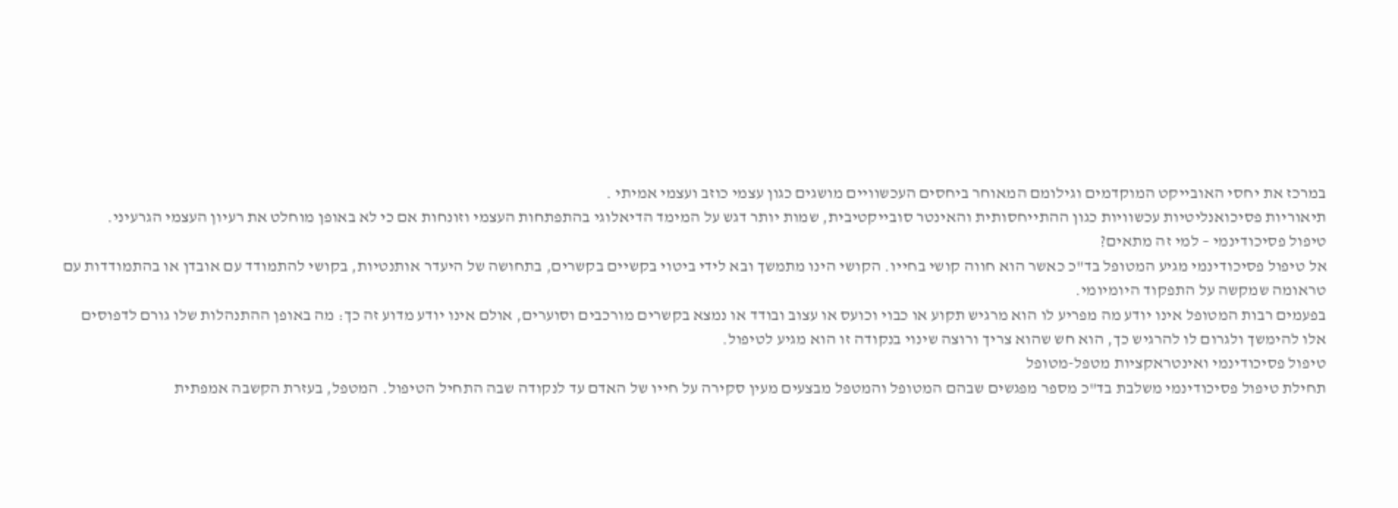במרכז את יחסי האובייקט המוקדמים וגילומם המאוחר ביחסים העכשוויים מושגים כגון עצמי כוזב ועצמי אמיתי .
תיאוריות פסיכואנליטיות עכשוויות כגון ההתייחסותית והאינטר סובייקטיבית, שמות יותר דגש על המימד הדיאלוגי בהתפתחות העצמי וזונחות אם כי לא באופן מוחלט את רעיון העצמי הגרעיני.
טיפול פסיכודינמי – למי זה מתאים?
אל טיפול פסיכודינמי מגיע המטופל בד"כ כאשר הוא חווה קושי בחייו. הקושי הינו מתמשך ובא לידי ביטוי בקשיים בקשרים, בתחושה של היעדר אותנטיות, בקושי להתמודד עם אובדן או בהתמודדות עם טראומה שמקשה על התפקוד היומיומי.
בפעמים רבות המטופל אינו יודע מה מפריע לו הוא מרגיש תקוע או כבוי וכועס או עצוב ובודד או נמצא בקשרים מורכבים וסוערים, אולם אינו יודע מדוע זה כך: מה באופן ההתנהלות שלו גורם לדפוסים אלו להימשך ולגרום לו להרגיש כך, הוא חש שהוא צריך ורוצה שינוי בנקודה זו הוא מגיע לטיפול.
טיפול פסיכודינמי ואינטראקציות מטפל-מטופל
תחילת טיפול פסיכודינמי משלבת בד"כ מספר מפגשים שבהם המטופל והמטפל מבצעים מעין סקירה על חייו של האדם עד לנקודה שבה התחיל הטיפול. המטפל, בעזרת הקשבה אמפתית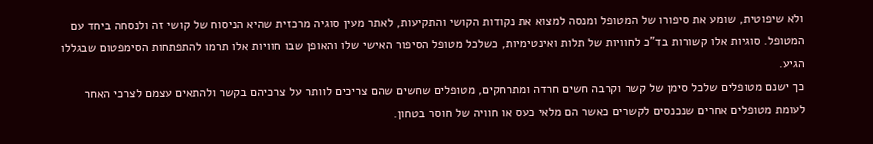ולא שיפוטית, שומע את סיפורו של המטופל ומנסה למצוא את נקודות הקושי והתקיעות, לאתר מעין סוגיה מרכזית שהיא הניסוח של קושי זה ולנסחה ביחד עם המטופל. סוגיות אלו קשורות בד"כ לחוויות של תלות ואינטימיות, כשלכל מטופל הסיפור האישי שלו והאופן שבו חוויות אלו תרמו להתפתחות הסימפטום שבגללו הגיע.
כך ישנם מטופלים שלכל סימן של קשר וקרבה חשים חרדה ומתרחקים, מטופלים שחשים שהם צריכים לוותר על צרכיהם בקשר ולהתאים עצמם לצרכי האחר לעומת מטופלים אחרים שנכנסים לקשרים כאשר הם מלאי כעס או חוויה של חוסר בטחון.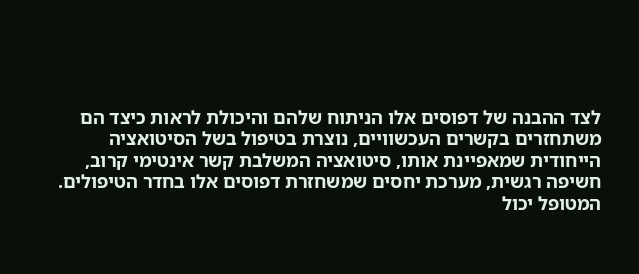לצד ההבנה של דפוסים אלו הניתוח שלהם והיכולת לראות כיצד הם משתחזרים בקשרים העכשוויים, נוצרת בטיפול בשל הסיטואציה הייחודית שמאפיינת אותו, סיטואציה המשלבת קשר אינטימי קרוב, חשיפה רגשית, מערכת יחסים שמשחזרת דפוסים אלו בחדר הטיפולים.
המטופל יכול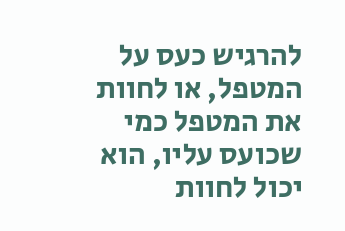להרגיש כעס על המטפל, או לחוות את המטפל כמי שכועס עליו, הוא יכול לחוות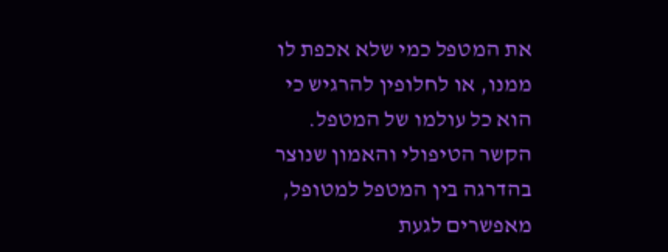את המטפל כמי שלא אכפת לו ממנו, או לחלופין להרגיש כי הוא כל עולמו של המטפל. הקשר הטיפולי והאמון שנוצר בהדרגה בין המטפל למטופל, מאפשרים לגעת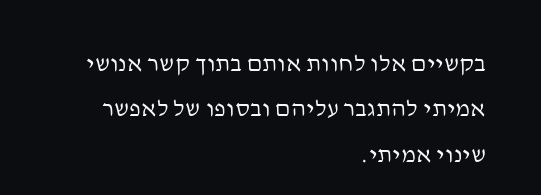בקשיים אלו לחוות אותם בתוך קשר אנושי אמיתי להתגבר עליהם ובסופו של לאפשר שינוי אמיתי.